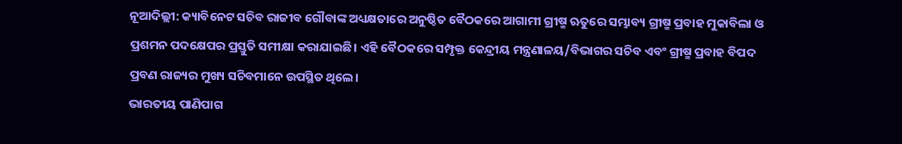ନୂଆଦିଲ୍ଲୀ: କ୍ୟାବିନେଟ ସଚିବ ରାଜୀବ ଗୌବାଙ୍କ ଅଧ୍ୟକ୍ଷତାରେ ଅନୁଷ୍ଠିତ ବୈଠକରେ ଆଗାମୀ ଗ୍ରୀଷ୍ମ ଋତୁରେ ସମ୍ଭାବ୍ୟ ଗ୍ରୀଷ୍ମ ପ୍ରବାହ ମୁକାବିଲା ଓ ପ୍ରଶମନ ପଦକ୍ଷେପର ପ୍ରସ୍ତୁତି ସମୀକ୍ଷା କରାଯାଇଛି। ଏହି ବୈଠକରେ ସମ୍ପୃକ୍ତ କେନ୍ଦ୍ରୀୟ ମନ୍ତ୍ରଣାଳୟ/ବିଭାଗର ସଚିବ ଏବଂ ଗ୍ରୀଷ୍ମ ପ୍ରବାହ ବିପଦ ପ୍ରବଣ ରାଜ୍ୟର ମୁଖ୍ୟ ସଚିବମାନେ ଉପସ୍ଥିତ ଥିଲେ।
ଭାରତୀୟ ପାଣିପାଗ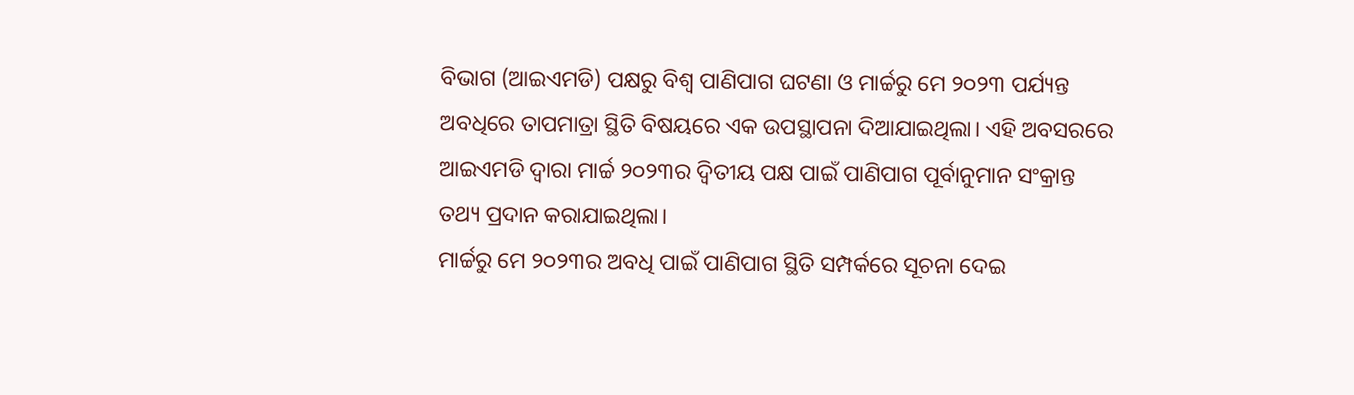ବିଭାଗ (ଆଇଏମଡି) ପକ୍ଷରୁ ବିଶ୍ଵ ପାଣିପାଗ ଘଟଣା ଓ ମାର୍ଚ୍ଚରୁ ମେ ୨୦୨୩ ପର୍ଯ୍ୟନ୍ତ ଅବଧିରେ ତାପମାତ୍ରା ସ୍ଥିତି ବିଷୟରେ ଏକ ଉପସ୍ଥାପନା ଦିଆଯାଇଥିଲା। ଏହି ଅବସରରେ ଆଇଏମଡି ଦ୍ୱାରା ମାର୍ଚ୍ଚ ୨୦୨୩ର ଦ୍ୱିତୀୟ ପକ୍ଷ ପାଇଁ ପାଣିପାଗ ପୂର୍ବାନୁମାନ ସଂକ୍ରାନ୍ତ ତଥ୍ୟ ପ୍ରଦାନ କରାଯାଇଥିଲା।
ମାର୍ଚ୍ଚରୁ ମେ ୨୦୨୩ର ଅବଧି ପାଇଁ ପାଣିପାଗ ସ୍ଥିତି ସମ୍ପର୍କରେ ସୂଚନା ଦେଇ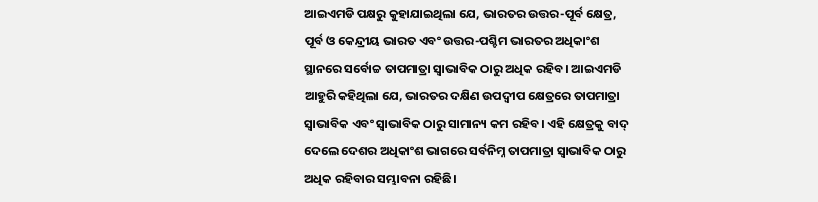ଆଇଏମଡି ପକ୍ଷରୁ କୁହାଯାଇଥିଲା ଯେ, ଭାରତର ଉତ୍ତର-ପୂର୍ବ କ୍ଷେତ୍ର, ପୂର୍ବ ଓ କେନ୍ଦ୍ରୀୟ ଭାରତ ଏବଂ ଉତ୍ତର-ପଶ୍ଚିମ ଭାରତର ଅଧିକାଂଶ ସ୍ଥାନରେ ସର୍ବୋଚ୍ଚ ତାପମାତ୍ରା ସ୍ୱାଭାବିକ ଠାରୁ ଅଧିକ ରହିବ। ଆଇଏମଡି ଆହୁରି କହିଥିଲା ଯେ, ଭାରତର ଦକ୍ଷିଣ ଉପଦ୍ୱୀପ କ୍ଷେତ୍ରରେ ତାପମାତ୍ରା ସ୍ୱାଭାବିକ ଏବଂ ସ୍ୱାଭାବିକ ଠାରୁ ସାମାନ୍ୟ କମ ରହିବ। ଏହି କ୍ଷେତ୍ରକୁ ବାଦ୍ ଦେଲେ ଦେଶର ଅଧିକାଂଶ ଭାଗରେ ସର୍ବନିମ୍ନ ତାପମାତ୍ରା ସ୍ୱାଭାବିକ ଠାରୁ ଅଧିକ ରହିବାର ସମ୍ଭାବନା ରହିଛି।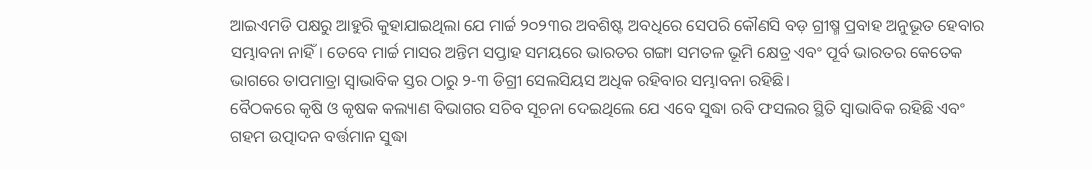ଆଇଏମଡି ପକ୍ଷରୁ ଆହୁରି କୁହାଯାଇଥିଲା ଯେ ମାର୍ଚ୍ଚ ୨୦୨୩ର ଅବଶିଷ୍ଟ ଅବଧିରେ ସେପରି କୌଣସି ବଡ଼ ଗ୍ରୀଷ୍ମ ପ୍ରବାହ ଅନୁଭୂତ ହେବାର ସମ୍ଭାବନା ନାହିଁ। ତେବେ ମାର୍ଚ୍ଚ ମାସର ଅନ୍ତିମ ସପ୍ତାହ ସମୟରେ ଭାରତର ଗଙ୍ଗା ସମତଳ ଭୂମି କ୍ଷେତ୍ର ଏବଂ ପୂର୍ବ ଭାରତର କେତେକ ଭାଗରେ ତାପମାତ୍ରା ସ୍ୱାଭାବିକ ସ୍ତର ଠାରୁ ୨-୩ ଡିଗ୍ରୀ ସେଲସିୟସ ଅଧିକ ରହିବାର ସମ୍ଭାବନା ରହିଛି।
ବୈଠକରେ କୃଷି ଓ କୃଷକ କଲ୍ୟାଣ ବିଭାଗର ସଚିବ ସୂଚନା ଦେଇଥିଲେ ଯେ ଏବେ ସୁଦ୍ଧା ରବି ଫସଲର ସ୍ଥିତି ସ୍ୱାଭାବିକ ରହିଛି ଏବଂ ଗହମ ଉତ୍ପାଦନ ବର୍ତ୍ତମାନ ସୁଦ୍ଧା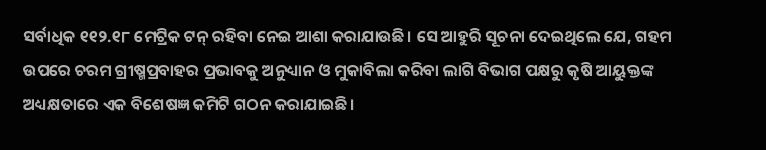ସର୍ବାଧିକ ୧୧୨.୧୮ ମେଟ୍ରିକ ଟନ୍ ରହିବା ନେଇ ଆଶା କରାଯାଉଛି। ସେ ଆହୁରି ସୂଚନା ଦେଇଥିଲେ ଯେ, ଗହମ ଉପରେ ଚରମ ଗ୍ରୀଷ୍ମପ୍ରବାହର ପ୍ରଭାବକୁ ଅନୁଧ୍ୟାନ ଓ ମୁକାବିଲା କରିବା ଲାଗି ବିଭାଗ ପକ୍ଷରୁ କୃଷି ଆୟୁକ୍ତଙ୍କ ଅଧ୍ୟକ୍ଷତାରେ ଏକ ବିଶେଷଜ୍ଞ କମିଟି ଗଠନ କରାଯାଇଛି।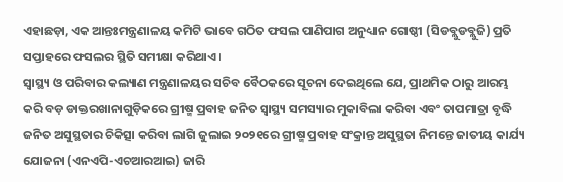ଏହାଛଡ଼ା, ଏକ ଆନ୍ତଃମନ୍ତ୍ରଣାଳୟ କମିଟି ଭାବେ ଗଠିତ ଫସଲ ପାଣିପାଗ ଅନୁଧ୍ୟାନ ଗୋଷ୍ଠୀ (ସିଡବ୍ଲୁଡବ୍ଲୁଜି) ପ୍ରତି ସପ୍ତାହରେ ଫସଲର ସ୍ଥିତି ସମୀକ୍ଷା କରିଥାଏ।
ସ୍ୱାସ୍ଥ୍ୟ ଓ ପରିବାର କଲ୍ୟାଣ ମନ୍ତ୍ରଣାଳୟର ସଚିବ ବୈଠକରେ ସୂଚନା ଦେଇଥିଲେ ଯେ, ପ୍ରାଥମିକ ଠାରୁ ଆରମ୍ଭ କରି ବଡ଼ ଡାକ୍ତରଖାନାଗୁଡ଼ିକରେ ଗ୍ରୀଷ୍ମ ପ୍ରବାହ ଜନିତ ସ୍ୱାସ୍ଥ୍ୟ ସମସ୍ୟାର ମୁକାବିଲା କରିବା ଏବଂ ତାପମାତ୍ରା ବୃଦ୍ଧି ଜନିତ ଅସୁସ୍ଥତାର ଚିକିତ୍ସା କରିବା ଲାଗି ଜୁଲାଇ ୨୦୨୧ରେ ଗ୍ରୀଷ୍ମ ପ୍ରବାହ ସଂକ୍ରାନ୍ତ ଅସୁସ୍ଥତା ନିମନ୍ତେ ଜାତୀୟ କାର୍ଯ୍ୟ ଯୋଜନା (ଏନଏପି-ଏଚଆରଆଇ) ଜାରି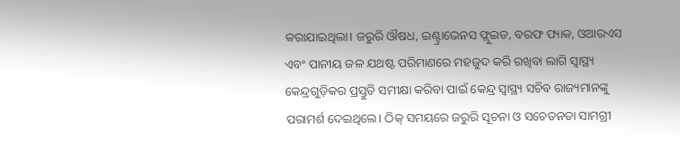କରାଯାଇଥିଲା। ଜରୁରି ଔଷଧ, ଇଣ୍ଟ୍ରାଭେନସ ଫ୍ଲୁଇଡ, ବରଫ ପ୍ୟାକ, ଓଆରଏସ ଏବଂ ପାନୀୟ ଜଳ ଯଥଷ୍ଟ ପରିମାଣରେ ମହଜୁଦ କରି ରଖିବା ଲାଗି ସ୍ୱାସ୍ଥ୍ୟ କେନ୍ଦ୍ରଗୁଡ଼ିକର ପ୍ରସ୍ତୁତି ସମୀକ୍ଷା କରିବା ପାଇଁ କେନ୍ଦ୍ର ସ୍ୱାସ୍ଥ୍ୟ ସଚିବ ରାଜ୍ୟମାନଙ୍କୁ ପରାମର୍ଶ ଦେଇଥିଲେ। ଠିକ୍ ସମୟରେ ଜରୁରି ସୂଚନା ଓ ସଚେତନତା ସାମଗ୍ରୀ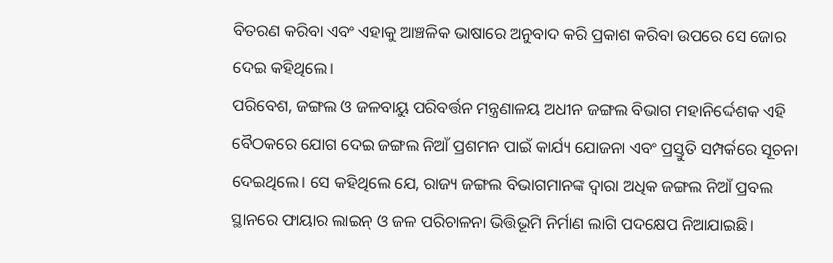ବିତରଣ କରିବା ଏବଂ ଏହାକୁ ଆଞ୍ଚଳିକ ଭାଷାରେ ଅନୁବାଦ କରି ପ୍ରକାଶ କରିବା ଉପରେ ସେ ଜୋର ଦେଇ କହିଥିଲେ।
ପରିବେଶ, ଜଙ୍ଗଲ ଓ ଜଳବାୟୁ ପରିବର୍ତ୍ତନ ମନ୍ତ୍ରଣାଳୟ ଅଧୀନ ଜଙ୍ଗଲ ବିଭାଗ ମହାନିର୍ଦ୍ଦେଶକ ଏହି ବୈଠକରେ ଯୋଗ ଦେଇ ଜଙ୍ଗଲ ନିଆଁ ପ୍ରଶମନ ପାଇଁ କାର୍ଯ୍ୟ ଯୋଜନା ଏବଂ ପ୍ରସ୍ତୁତି ସମ୍ପର୍କରେ ସୂଚନା ଦେଇଥିଲେ। ସେ କହିଥିଲେ ଯେ, ରାଜ୍ୟ ଜଙ୍ଗଲ ବିଭାଗମାନଙ୍କ ଦ୍ୱାରା ଅଧିକ ଜଙ୍ଗଲ ନିଆଁ ପ୍ରବଲ ସ୍ଥାନରେ ଫାୟାର ଲାଇନ୍ ଓ ଜଳ ପରିଚାଳନା ଭିତ୍ତିଭୂମି ନିର୍ମାଣ ଲାଗି ପଦକ୍ଷେପ ନିଆଯାଇଛି।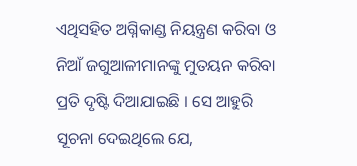ଏଥିସହିତ ଅଗ୍ନିକାଣ୍ଡ ନିୟନ୍ତ୍ରଣ କରିବା ଓ ନିଆଁ ଜଗୁଆଳୀମାନଙ୍କୁ ମୁତୟନ କରିବା ପ୍ରତି ଦୃଷ୍ଟି ଦିଆଯାଇଛି । ସେ ଆହୁରି ସୂଚନା ଦେଇଥିଲେ ଯେ,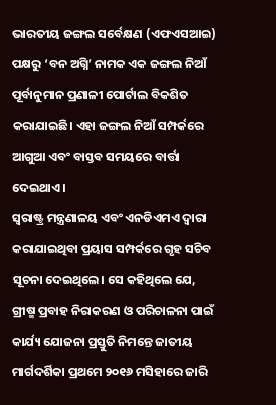ଭାରତୀୟ ଜଙ୍ଗଲ ସର୍ବେକ୍ଷଣ (ଏଫଏସଆଇ) ପକ୍ଷରୁ ‘ବନ ଅଗ୍ନି’ ନାମକ ଏକ ଜଙ୍ଗଲ ନିଆଁ ପୂର୍ବାନୁମାନ ପ୍ରଣାଳୀ ପୋର୍ଟାଲ ବିକଶିତ କରାଯାଇଛି। ଏହା ଜଙ୍ଗଲ ନିଆଁ ସମ୍ପର୍କରେ ଆଗୁଆ ଏବଂ ବାସ୍ତବ ସମୟରେ ବାର୍ତ୍ତା ଦେଇଥାଏ।
ସ୍ୱରାଷ୍ଟ୍ର ମନ୍ତ୍ରଣାଳୟ ଏବଂ ଏନଡିଏମଏ ଦ୍ୱାରା କରାଯାଇଥିବା ପ୍ରୟାସ ସମ୍ପର୍କରେ ଗୃହ ସଚିବ ସୂଚନା ଦେଇଥିଲେ। ସେ କହିଥିଲେ ଯେ, ଗ୍ରୀଷ୍ମ ପ୍ରବାହ ନିରାକରଣ ଓ ପରିଚାଳନା ପାଇଁ କାର୍ଯ୍ୟ ଯୋଜନା ପ୍ରସ୍ତୁତି ନିମନ୍ତେ ଜାତୀୟ ମାର୍ଗଦର୍ଶିକା ପ୍ରଥମେ ୨୦୧୬ ମସିହାରେ ଜାରି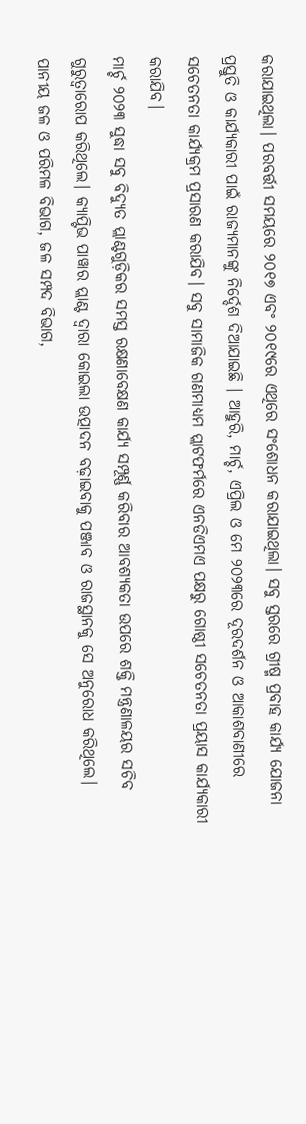କରାଯାଇଥିଲା। ପରବର୍ତ୍ତୀ ସମୟରେ ୨୦୧୭ ଏବଂ ୨୦୧୯ରେ ଏଥିରେ ସଂଶୋଧନ କରାଯାଇଥିଲା। ସବୁ ସ୍ତରରେ ଗ୍ରୀଷ୍ମ ପ୍ରବାହ କାର୍ଯ୍ୟ ଯୋଜନା ପ୍ରସ୍ତୁତି ଓ କାର୍ଯ୍ୟକାରୀ ପାଇଁ ରାଜ୍ୟମାନଙ୍କୁ ନିର୍ଦ୍ଦେଶ ଦିଆଯାଇଛି । ଆହୁରି, ମାର୍ଚ୍ଚ, ଏପ୍ରିଲ ଓ ମେ ୨୦୨୩ରେ ଦୂରଦର୍ଶନ ଓ ଆକାଶବାଣୀରେ ସଚେତନତା କାର୍ଯ୍ୟକ୍ରମ ପ୍ରସାରଣ କରାଯିବ। ସବୁ ସାମାଜିକ ଗଣମାଧ୍ୟମ ପ୍ଲାଟଫର୍ମରେ ଏନଡିଏମଏ ପକ୍ଷରୁ ଗୋଷ୍ଠୀ ସଚେତନତା ପ୍ରୟାସ କାର୍ଯ୍ୟକାରୀ କରାଯିବ।
ମାର୍ଚ୍ଚ ୨୦୨୩ ସୁଦ୍ଧା ସବୁ ବିଦ୍ୟୁତ ପ୍ଲାଣ୍ଟଗୁଡ଼ିକର ସମସ୍ତ ରକ୍ଷଣାବେକ୍ଷଣ କାର୍ଯ୍ୟ ସମ୍ପୂର୍ଣ୍ଣ କରିବାର ଆବଶ୍ୟକତା ଉପରେ ଶକ୍ତି ମନ୍ତ୍ରଣାଳୟର ସଚିବ ଗୁରୁତ୍ବାରୋପ କରିଥିଲେ। କ୍ୟାପ୍ଟିଭ ପାୱାର ପ୍ଲାଣ୍ଟ ଦ୍ୱାରା କୋଇଲା ଉତ୍ପାଦନ ବଢ଼ାଇବାକୁ ପଞ୍ଜାବ ଓ ରାଜସ୍ଥାନକୁ ସେ ଅନୁରୋଧ କରିଥିଲେ। ପାନୀୟ ଜଳ ଓ ପରିମଳ ବିଭାଗ, ଜଳ ସମ୍ପଦ ବିଭାଗ,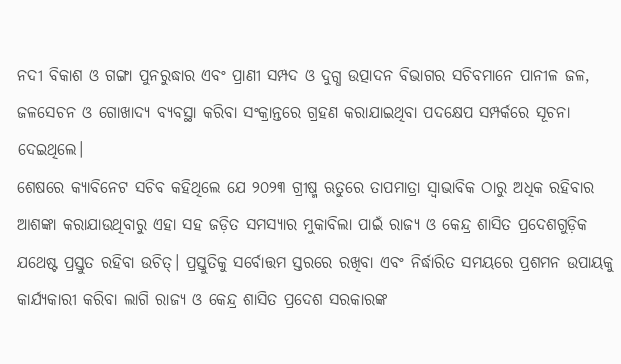ନଦୀ ବିକାଶ ଓ ଗଙ୍ଗା ପୁନରୁଦ୍ଧାର ଏବଂ ପ୍ରାଣୀ ସମ୍ପଦ ଓ ଦୁଗ୍ଧ ଉତ୍ପାଦନ ବିଭାଗର ସଚିବମାନେ ପାନୀଳ ଜଳ, ଜଳସେଚନ ଓ ଗୋଖାଦ୍ୟ ବ୍ୟବସ୍ଥା କରିବା ସଂକ୍ରାନ୍ତରେ ଗ୍ରହଣ କରାଯାଇଥିବା ପଦକ୍ଷେପ ସମ୍ପର୍କରେ ସୂଚନା ଦେଇଥିଲେ।
ଶେଷରେ କ୍ୟାବିନେଟ ସଚିବ କହିଥିଲେ ଯେ ୨୦୨୩ ଗ୍ରୀଷ୍ମ ଋତୁରେ ତାପମାତ୍ରା ସ୍ୱାଭାବିକ ଠାରୁ ଅଧିକ ରହିବାର ଆଶଙ୍କା କରାଯାଉଥିବାରୁ ଏହା ସହ ଜଡ଼ିତ ସମସ୍ୟାର ମୁକାବିଲା ପାଇଁ ରାଜ୍ୟ ଓ କେନ୍ଦ୍ର ଶାସିତ ପ୍ରଦେଶଗୁଡ଼ିକ ଯଥେଷ୍ଟ ପ୍ରସ୍ତୁତ ରହିବା ଉଚିତ୍। ପ୍ରସ୍ତୁତିକୁ ସର୍ବୋତ୍ତମ ସ୍ତରରେ ରଖିବା ଏବଂ ନିର୍ଦ୍ଧାରିତ ସମୟରେ ପ୍ରଶମନ ଉପାୟକୁ କାର୍ଯ୍ୟକାରୀ କରିବା ଲାଗି ରାଜ୍ୟ ଓ କେନ୍ଦ୍ର ଶାସିତ ପ୍ରଦେଶ ସରକାରଙ୍କ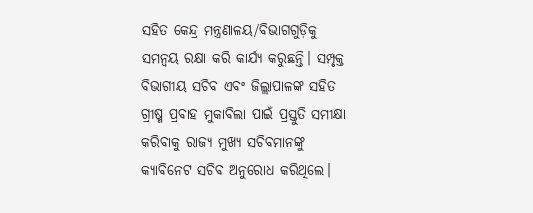ସହିତ କେନ୍ଦ୍ର ମନ୍ତ୍ରଣାଳୟ/ବିଭାଗଗୁଡ଼ିକୁ ସମନ୍ୱୟ ରକ୍ଷା କରି କାର୍ଯ୍ୟ କରୁଛନ୍ତି। ସମ୍ପୃକ୍ତ ବିଭାଗୀୟ ସଚିବ ଏବଂ ଜିଲ୍ଲାପାଳଙ୍କ ସହିତ ଗ୍ରୀଷ୍ମ ପ୍ରବାହ ମୁକାବିଲା ପାଇଁ ପ୍ରସ୍ତୁତି ସମୀକ୍ଷା କରିବାକୁ ରାଜ୍ୟ ମୁଖ୍ୟ ସଚିବମାନଙ୍କୁ କ୍ୟାବିନେଟ ସଚିବ ଅନୁରୋଧ କରିଥିଲେ।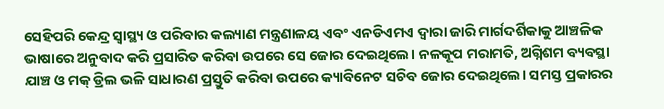ସେହିପରି କେନ୍ଦ୍ର ସ୍ୱାସ୍ଥ୍ୟ ଓ ପରିବାର କଲ୍ୟାଣ ମନ୍ତ୍ରଣାଳୟ ଏବଂ ଏନଡିଏମଏ ଦ୍ୱାରା ଜାରି ମାର୍ଗଦର୍ଶିକାକୁ ଆଞ୍ଚଳିକ ଭାଷାରେ ଅନୁବାଦ କରି ପ୍ରସାରିତ କରିବା ଉପରେ ସେ ଜୋର ଦେଇଥିଲେ। ନଳକୂପ ମରାମତି, ଅଗ୍ନିଶମ ବ୍ୟବସ୍ଥା ଯାଞ୍ଚ ଓ ମକ୍ ଡ୍ରିଲ ଭଳି ସାଧାରଣ ପ୍ରସ୍ତୁତି କରିବା ଉପରେ କ୍ୟାବିନେଟ ସଚିବ ଜୋର ଦେଇଥିଲେ। ସମସ୍ତ ପ୍ରକାରର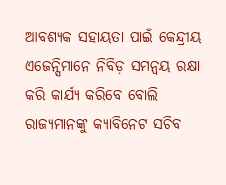ଆବଶ୍ୟକ ସହାୟତା ପାଇଁ କେନ୍ଦ୍ରୀୟ ଏଜେନ୍ସିମାନେ ନିବିଡ଼ ସମନ୍ୱୟ ରକ୍ଷା କରି କାର୍ଯ୍ୟ କରିବେ ବୋଲି ରାଜ୍ୟମାନଙ୍କୁ କ୍ୟାବିନେଟ ସଚିବ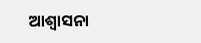ଆଶ୍ବାସନା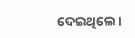ଦେଇଥିଲେ।